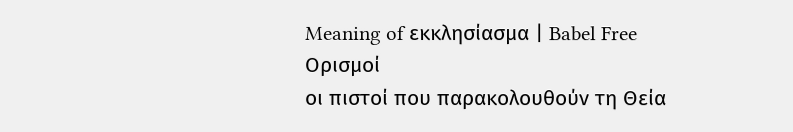Meaning of εκκλησίασμα | Babel Free
Ορισμοί
οι πιστοί που παρακολουθούν τη Θεία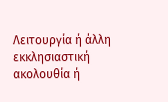Λειτουργία ή άλλη εκκλησιαστική ακολουθία ή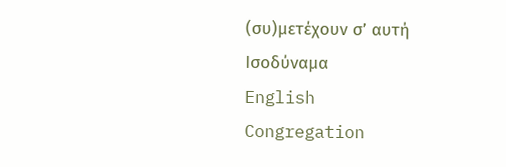(συ)μετέχουν σ’ αυτή
Ισοδύναμα
English
Congregation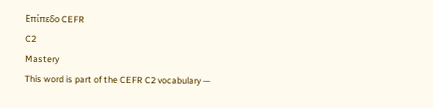Επίπεδο CEFR
C2
Mastery
This word is part of the CEFR C2 vocabulary —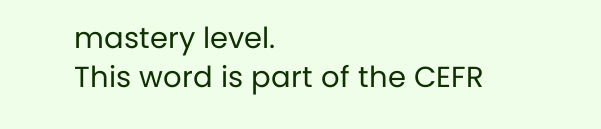mastery level.
This word is part of the CEFR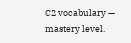C2 vocabulary — mastery level.